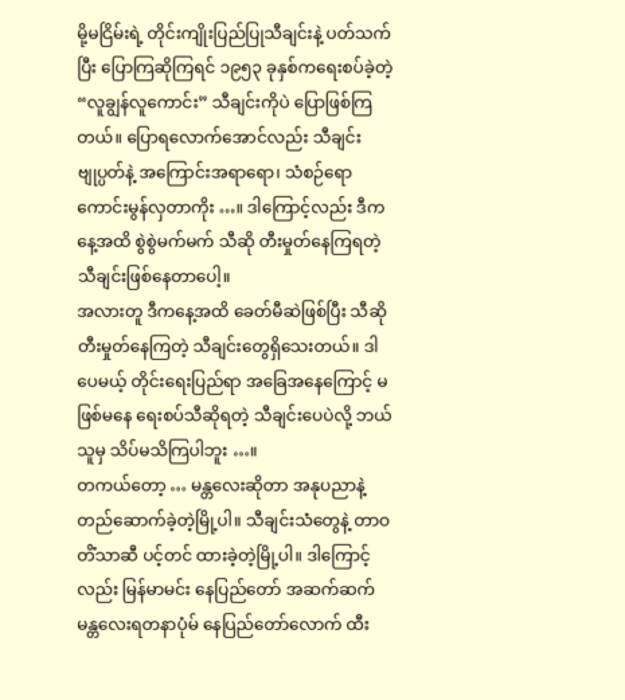မို့မငြိမ်းရဲ့ တိုင်းကျိုးပြည်ပြုသီချင်းနဲ့ ပတ်သက်ပြီး ပြောကြဆိုကြရင် ၁၉၅၃ ခုနှစ်ကရေးစပ်ခဲ့တဲ့ “လူချွန်လူကောင်း” သီချင်းကိုပဲ ပြောဖြစ်ကြတယ်။ ပြောရလောက်အောင်လည်း သီချင်းဗျုပ္ပတ်နဲ့ အကြောင်းအရာရော၊ သံစဉ်ရော ကောင်းမွန်လှတာကိုး …။ ဒါကြောင့်လည်း ဒီကနေ့အထိ စွဲစွဲမက်မက် သီဆို တီးမှုတ်နေကြရတဲ့ သီချင်းဖြစ်နေတာပေါ့။
အလားတူ ဒီကနေ့အထိ ခေတ်မီဆဲဖြစ်ပြီး သီဆိုတီးမှုတ်နေကြတဲ့ သီချင်းတွေရှိသေးတယ်။ ဒါပေမယ့် တိုင်းရေးပြည်ရာ အခြေအနေကြောင့် မဖြစ်မနေ ရေးစပ်သီဆိုရတဲ့ သီချင်းပေပဲလို့ ဘယ်သူမှ သိပ်မသိကြပါဘူး …။
တကယ်တော့ … မန္တလေးဆိုတာ အနုပညာနဲ့ တည်ဆောက်ခဲ့တဲ့မြို့ပါ။ သီချင်းသံတွေနဲ့ တာဝတိံသာဆီ ပင့်တင် ထားခဲ့တဲ့မြို့ပါ။ ဒါကြောင့်လည်း မြန်မာမင်း နေပြည်တော် အဆက်ဆက် မန္တလေးရတနာပုံမ် နေပြည်တော်လောက် ထီး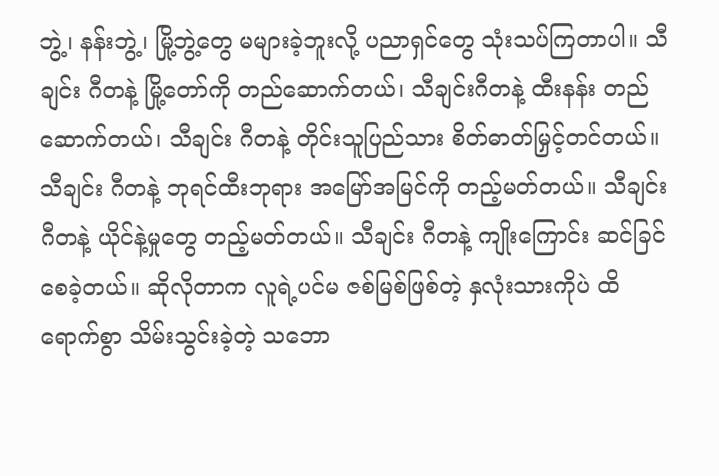ဘွဲ့၊ နန်းဘွဲ့၊ မြို့ဘွဲ့တွေ မများခဲ့ဘူးလို့ ပညာရှင်တွေ သုံးသပ်ကြတာပါ။ သီချင်း ဂီတနဲ့ မြို့တော်ကို တည်ဆောက်တယ်၊ သီချင်းဂီတနဲ့ ထီးနန်း တည်ဆောက်တယ်၊ သီချင်း ဂီတနဲ့ တိုင်းသူပြည်သား စိတ်ဓာတ်မြှင့်တင်တယ်။ သီချင်း ဂီတနဲ့ ဘုရင်ထီးဘုရား အမြော်အမြင်ကို တည့်မတ်တယ်။ သီချင်း ဂီတနဲ့ ယိုင်နဲ့မှုတွေ တည့်မတ်တယ်။ သီချင်း ဂီတနဲ့ ကျိုးကြောင်း ဆင်ခြင်စေခဲ့တယ်။ ဆိုလိုတာက လူရဲ့ပင်မ ဇစ်မြစ်ဖြစ်တဲ့ နှလုံးသားကိုပဲ ထိရောက်စွာ သိမ်းသွင်းခဲ့တဲ့ သဘော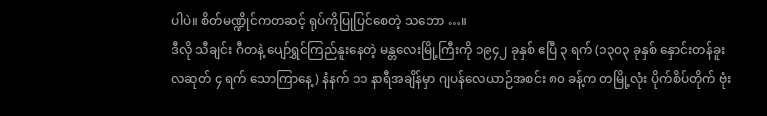ပါပဲ။ စိတ်မဏ္ဍိုင်ကတဆင့် ရုပ်ကိုပြုပြင်စေတဲ့ သဘော …။
ဒီလို သီချင်း ဂီတနဲ့ ပျော်ရွှင်ကြည်နူးနေတဲ့ မန္တလေးမြို့ကြီးကို ၁၉၄၂ ခုနှစ် ဧပြီ ၃ ရက် (၁၃၀၃ ခုနှစ် နှောင်းတန်ခူး လဆုတ် ၄ ရက် သောကြာနေ့) နံနက် ၁၁ နာရီအချိန်မှာ ဂျပန်လေယာဉ်အစင်း ၈၀ ခန့်က တမြို့လုံး ပိုက်စိပ်တိုက် ဗုံး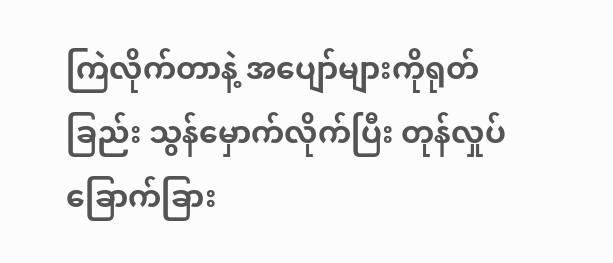ကြဲလိုက်တာနဲ့ အပျော်များကိုရုတ်ခြည်း သွန်မှောက်လိုက်ပြီး တုန်လှုပ်ခြောက်ခြား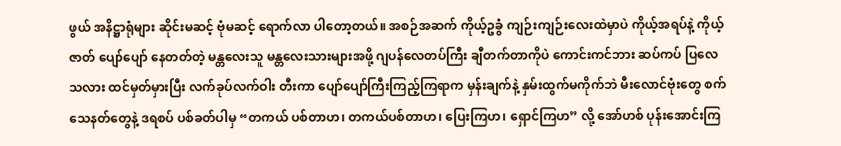ဖွယ် အနိဋ္ဌာရုံများ ဆိုင်းမဆင့် ဗုံမဆင့် ရောက်လာ ပါတော့တယ်။ အစဉ်အဆက် ကိုယ့်ဥခွံ ကျဉ်းကျဉ်းလေးထဲမှာပဲ ကိုယ့်အရပ်နဲ့ ကိုယ့်ဇာတ် ပျော်ပျော် နေတတ်တဲ့ မန္တလေးသူ မန္တလေးသားများအဖို့ ဂျပန်လေတပ်ကြီး ချီတက်တာကိုပဲ ကောင်းကင်ဘား ဆပ်ကပ် ပြလေသလား ထင်မှတ်မှားပြီး လက်ခုပ်လက်ဝါး တီးကာ ပျော်ပျော်ကြီးကြည့်ကြရာက မှန်းချက်နဲ့ နှမ်းထွက်မကိုက်ဘဲ မီးလောင်ဗုံးတွေ စက်သေနတ်တွေနဲ့ ဒရစပ် ပစ်ခတ်ပါမှ “တကယ် ပစ်တာဟ၊ တကယ်ပစ်တာဟ၊ ပြေးကြဟ၊ ရှောင်ကြဟ” လို့ အော်ဟစ် ပုန်းအောင်းကြ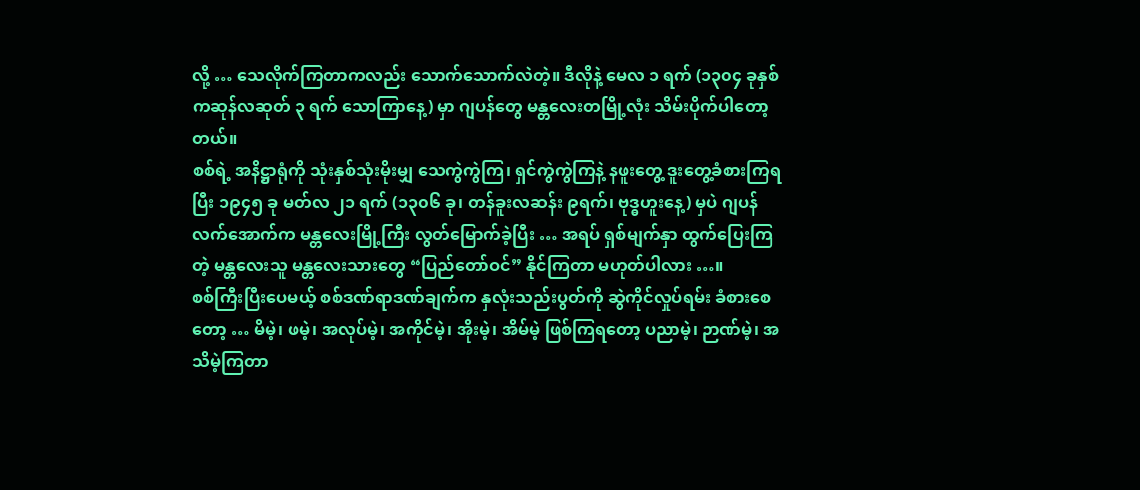လို့ … သေလိုက်ကြတာကလည်း သောက်သောက်လဲတဲ့။ ဒီလိုနဲ့ မေလ ၁ ရက် (၁၃၀၄ ခုနှစ် ကဆုန်လဆုတ် ၃ ရက် သောကြာနေ့) မှာ ဂျပန်တွေ မန္တလေးတမြို့လုံး သိမ်းပိုက်ပါတော့တယ်။
စစ်ရဲ့ အနိဋ္ဌာရုံကို သုံးနှစ်သုံးမိုးမျှ သေကွဲကွဲကြ၊ ရှင်ကွဲကွဲကြနဲ့ နဖူးတွေ့ ဒူးတွေ့ခံစားကြရပြီး ၁၉၄၅ ခု မတ်လ ၂၁ ရက် (၁၃၀၆ ခု၊ တန်ခူးလဆန်း ၉ရက်၊ ဗုဒ္ဓဟူးနေ့) မှပဲ ဂျပန်လက်အောက်က မန္တလေးမြို့ကြီး လွတ်မြောက်ခဲ့ပြီး … အရပ် ရှစ်မျက်နှာ ထွက်ပြေးကြတဲ့ မန္တလေးသူ မန္တလေးသားတွေ “ပြည်တော်ဝင်” နိုင်ကြတာ မဟုတ်ပါလား …။
စစ်ကြီးပြီးပေမယ့် စစ်ဒဏ်ရာဒဏ်ချက်က နှလုံးသည်းပွတ်ကို ဆွဲကိုင်လှုပ်ရမ်း ခံစားစေတော့ … မိမဲ့၊ ဖမဲ့၊ အလုပ်မဲ့၊ အကိုင်မဲ့၊ အိုးမဲ့၊ အိမ်မဲ့ ဖြစ်ကြရတော့ ပညာမဲ့၊ ဉာဏ်မဲ့၊ အသိမဲ့ကြတာ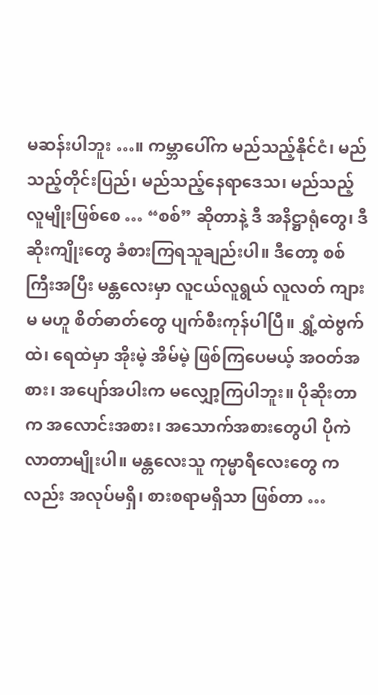မဆန်းပါဘူး …။ ကမ္ဘာပေါ်က မည်သည့်နိုင်ငံ၊ မည်သည့်တိုင်းပြည်၊ မည်သည့်နေရာဒေသ၊ မည်သည့်လူမျိုးဖြစ်စေ … “စစ်” ဆိုတာနဲ့ ဒီ အနိဋ္ဌာရုံတွေ၊ ဒီဆိုးကျိုးတွေ ခံစားကြရသူချည်းပါ။ ဒီတော့ စစ်ကြီးအပြီး မန္တလေးမှာ လူငယ်လူရွယ် လူလတ် ကျားမ မဟူ စိတ်ဓာတ်တွေ ပျက်စီးကုန်ပါပြီ။ ရွှံ့ထဲဗွက်ထဲ၊ ရေထဲမှာ အိုးမဲ့ အိမ်မဲ့ ဖြစ်ကြပေမယ့် အဝတ်အစား၊ အပျော်အပါးက မလျှော့ကြပါဘူး။ ပိုဆိုးတာက အလောင်းအစား၊ အသောက်အစားတွေပါ ပိုကဲလာတာမျိုးပါ။ မန္တလေးသူ ကုမ္မာရီလေးတွေ ကလည်း အလုပ်မရှိ၊ စားစရာမရှိသာ ဖြစ်တာ …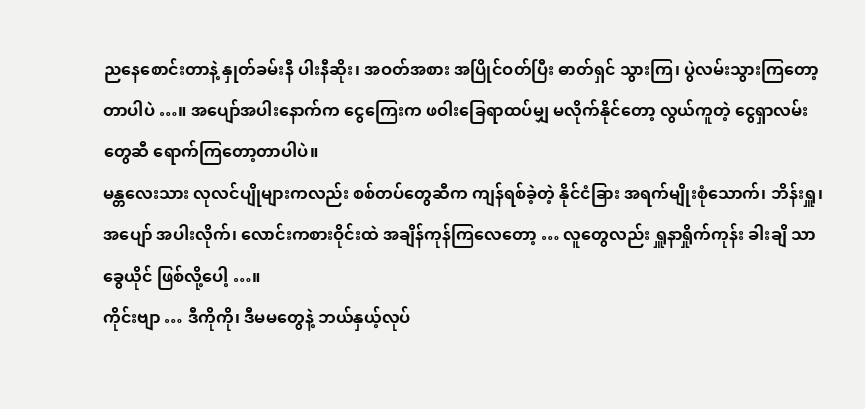ညနေစောင်းတာနဲ့ နှုတ်ခမ်းနီ ပါးနီဆိုး၊ အဝတ်အစား အပြိုင်ဝတ်ပြီး ဓာတ်ရှင် သွားကြ၊ ပွဲလမ်းသွားကြတော့ တာပါပဲ …။ အပျော်အပါးနောက်က ငွေကြေးက ဖဝါးခြေရာထပ်မျှ မလိုက်နိုင်တော့ လွယ်ကူတဲ့ ငွေရှာလမ်းတွေဆီ ရောက်ကြတော့တာပါပဲ။
မန္တလေးသား လုလင်ပျိုများကလည်း စစ်တပ်တွေဆီက ကျန်ရစ်ခဲ့တဲ့ နိုင်ငံခြား အရက်မျိုးစုံသောက်၊ ဘိန်းရှူ၊ အပျော် အပါးလိုက်၊ လောင်းကစားဝိုင်းထဲ အချိန်ကုန်ကြလေတော့ … လူတွေလည်း ရှူနာရှိုက်ကုန်း ခါးချိ သာခွေယိုင် ဖြစ်လို့ပေါ့ …။
ကိုင်းဗျာ … ဒီကိုကို၊ ဒီမမတွေနဲ့ ဘယ်နှယ့်လုပ်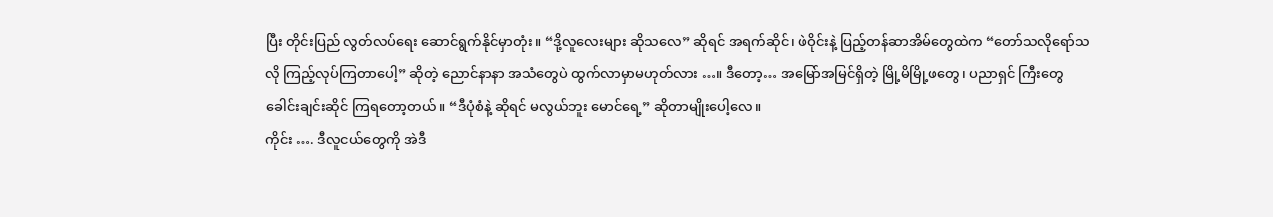ပြီး တိုင်းပြည် လွတ်လပ်ရေး ဆောင်ရွက်နိုင်မှာတုံး။ “ဒို့လူလေးများ ဆိုသလေ” ဆိုရင် အရက်ဆိုင်၊ ဖဲဝိုင်းနဲ့ ပြည့်တန်ဆာအိမ်တွေထဲက “တော်သလိုရော်သလို ကြည့်လုပ်ကြတာပေါ့” ဆိုတဲ့ ညောင်နာနာ အသံတွေပဲ ထွက်လာမှာမဟုတ်လား …။ ဒီတော့… အမြော်အမြင်ရှိတဲ့ မြို့မိမြို့ဖတွေ၊ ပညာရှင် ကြီးတွေ ခေါင်းချင်းဆိုင် ကြရတော့တယ်။ “ဒီပုံစံနဲ့ ဆိုရင် မလွယ်ဘူး မောင်ရေ့” ဆိုတာမျိုးပေါ့လေ။
ကိုင်း …. ဒီလူငယ်တွေကို အဲဒီ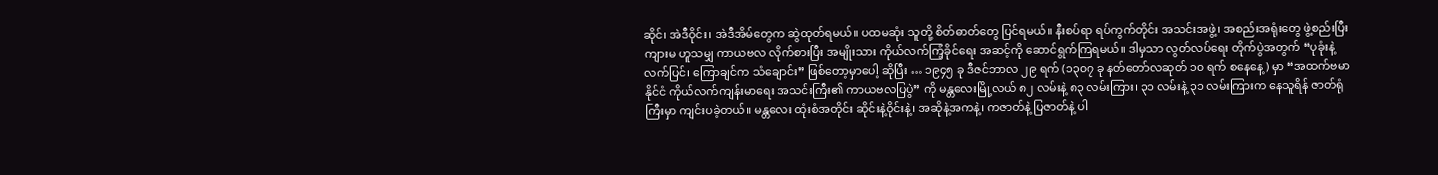ဆိုင်၊ အဲဒီဝိုင်း၊ အဲဒီအိမ်တွေက ဆွဲထုတ်ရမယ်။ ပထမဆုံး သူတို့ စိတ်ဓာတ်တွေ ပြင်ရမယ်။ နီးစပ်ရာ ရပ်ကွက်တိုင်း အသင်းအဖွဲ့၊ အစည်းအရုံးတွေ ဖွဲ့စည်းပြီး ကျားမ ဟူသမျှ ကာယဗလ လိုက်စားပြီး အမျိုးသား ကိုယ်လက်ကြံ့ခိုင်ရေး အဆင့်ကို ဆောင်ရွက်ကြရမယ်။ ဒါမှသာ လွတ်လပ်ရေး တိုက်ပွဲအတွက် “ပုခုံးနဲ့ လက်ပြင်၊ ကြောချင်က သံချောင်း” ဖြစ်တော့မှာပေါ့ ဆိုပြီး … ၁၉၄၅ ခု ဒီဇင်ဘာလ ၂၉ ရက် (၁၃၀၇ ခု နတ်တော်လဆုတ် ၁၀ ရက် စနေနေ့) မှာ “အထက်ဗမာနိုင်ငံ ကိုယ်လက်ကျန်းမာရေး အသင်းကြီး၏ ကာယဗလပြပွဲ” ကို မန္တလေးမြို့လယ် ၈၂ လမ်းနဲ့ ၈၃ လမ်းကြား၊ ၃၁ လမ်းနဲ့ ၃၁ လမ်းကြားက နေသူရိန် ဇာတ်ရုံကြီးမှာ ကျင်းပခဲ့တယ်။ မန္တလေး ထုံးစံအတိုင်း ဆိုင်းနဲ့ဝိုင်းနဲ့၊ အဆိုနဲ့အကနဲ့၊ ကဇာတ်နဲ့ ပြဇာတ်နဲ့ ပါ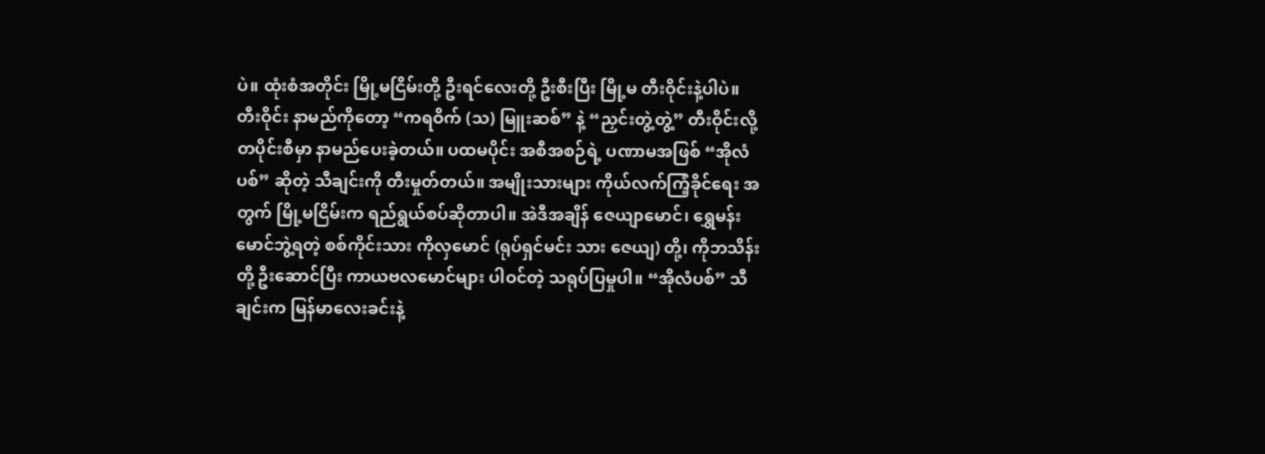ပဲ။ ထုံးစံအတိုင်း မြို့မငြိမ်းတို့ ဦးရင်လေးတို့ ဦးစီးပြီး မြို့မ တီးဝိုင်းနဲ့ပါပဲ။
တီးဝိုင်း နာမည်ကိုတော့ “ကရဝိက် (သ) မြူးဆစ်” နဲ့ “ညှင်းတွဲ့တွဲ့” တီးဝိုင်းလို့ တပိုင်းစီမှာ နာမည်ပေးခဲ့တယ်။ ပထမပိုင်း အစီအစဉ်ရဲ့ ပဏာမအဖြစ် “အိုလံပစ်” ဆိုတဲ့ သီချင်းကို တီးမှုတ်တယ်။ အမျိုးသားများ ကိုယ်လက်ကြံ့ခိုင်ရေး အတွက် မြို့မငြိမ်းက ရည်ရွယ်စပ်ဆိုတာပါ။ အဲဒီအချိန် ဇေယျာမောင်၊ ရွှေမန်းမောင်ဘွဲ့ရတဲ့ စစ်ကိုင်းသား ကိုလှမောင် (ရုပ်ရှင်မင်း သား ဇေယျ) တို့၊ ကိုဘသိန်းတို့ ဦးဆောင်ပြီး ကာယဗလမောင်များ ပါဝင်တဲ့ သရုပ်ပြမှုပါ။ “အိုလံပစ်” သီချင်းက မြန်မာလေးခင်းနဲ့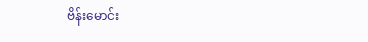ဗိန်းမောင်း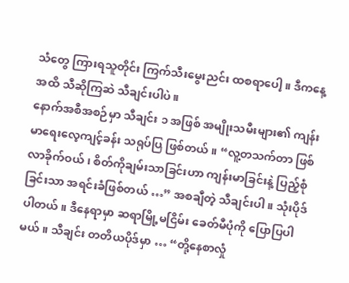သံတွေ ကြားရသူတိုင်း ကြက်သီးမွေးညင်း ထစရာပေါ့။ ဒီကနေ့အထိ သီဆိုကြဆဲ သီချင်းပါပဲ။
နောက်အစီအစဉ်မှာ သီချင်း ၁ အဖြစ် အမျိုးသမီးများ၏ ကျန်းမာရေးလေ့ကျင့်ခန်း သရုပ်ပြ ဖြစ်တယ်။ “လူ့တသက်တာ ဖြစ်လာခိုက်ဝယ်၊ စိတ်ကိုချမ်းသာခြင်းဟာ ကျန်းမာခြင်းနဲ့ ပြည့်စုံခြင်းသာ အရင်းခံဖြစ်တယ် …” အစချီတဲ့ သီချင်းပါ။ သုံးပိုဒ်ပါတယ်။ ဒီနေရာမှာ ဆရာမြို့မငြိမ်း ခေတ်မီပုံကို ပြောပြပါမယ်။ သီချင်း တတိယပိုဒ်မှာ … “တို့နေစာလှုံ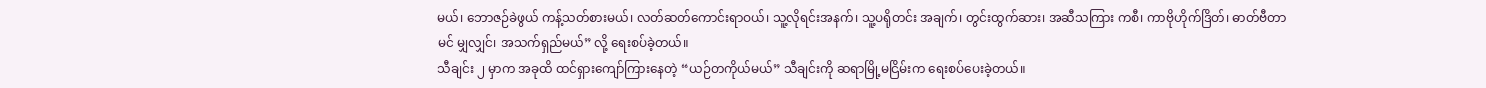မယ်၊ ဘောဇဉ်ခဲဖွယ် ကန့်သတ်စားမယ်၊ လတ်ဆတ်ကောင်းရာဝယ်၊ သူ့လိုရင်းအနက်၊ သူ့ပရိုတင်း အချက်၊ တွင်းထွက်ဆား၊ အဆီသကြား ကစီ၊ ကာဗိုဟိုက်ဒြိတ်၊ ဓာတ်ဗီတာမင် မျှလျှင်၊ အသက်ရှည်မယ်” လို့ ရေးစပ်ခဲ့တယ်။
သီချင်း ၂ မှာက အခုထိ ထင်ရှားကျော်ကြားနေတဲ့ “ယဉ်တကိုယ်မယ်” သီချင်းကို ဆရာမြို့မငြိမ်းက ရေးစပ်ပေးခဲ့တယ်။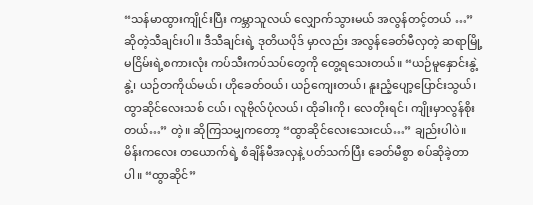“သန်မာထွားကျိုင်းပြီး ကမ္ဘာသူလယ် လျှောက်သွားမယ် အလွန်တင့်တယ် …” ဆိုတဲ့သီချင်းပါ။ ဒီသီချင်းရဲ့ ဒုတိယပိုဒ် မှာလည်း အလွန်ခေတ်မီလှတဲ့ ဆရာမြို့မငြိမ်းရဲ့စကားလုံး ကပ်သီးကပ်သပ်တွေကို တွေ့ရသေးတယ်။ “ယဉ်မူနှောင်းနွဲ့နွဲ့၊ ယဉ်တကိုယ်မယ်၊ ဟိုခေတ်ဝယ်၊ ယဉ်ကျေးတယ်၊ နူးညံ့ပျော့ပြောင်းသွယ်၊ ထွာဆိုင်လေးသစ် ငယ်၊ လူဗိုလ်ပုံလယ်၊ ထိုခါးကို၊ လေတိုးရင်၊ ကျိုးမှာလွန်စိုးတယ်…” တဲ့။ ဆိုကြသမျှကတော့ “ထွာဆိုင်လေးသေးငယ်…” ချည်းပါပဲ။ မိန်းကလေး တယောက်ရဲ့ စံချိန်မီအလှနဲ့ ပတ်သက်ပြီး ခေတ်မီစွာ စပ်ဆိုခဲ့တာပါ။ “ထွာဆိုင်”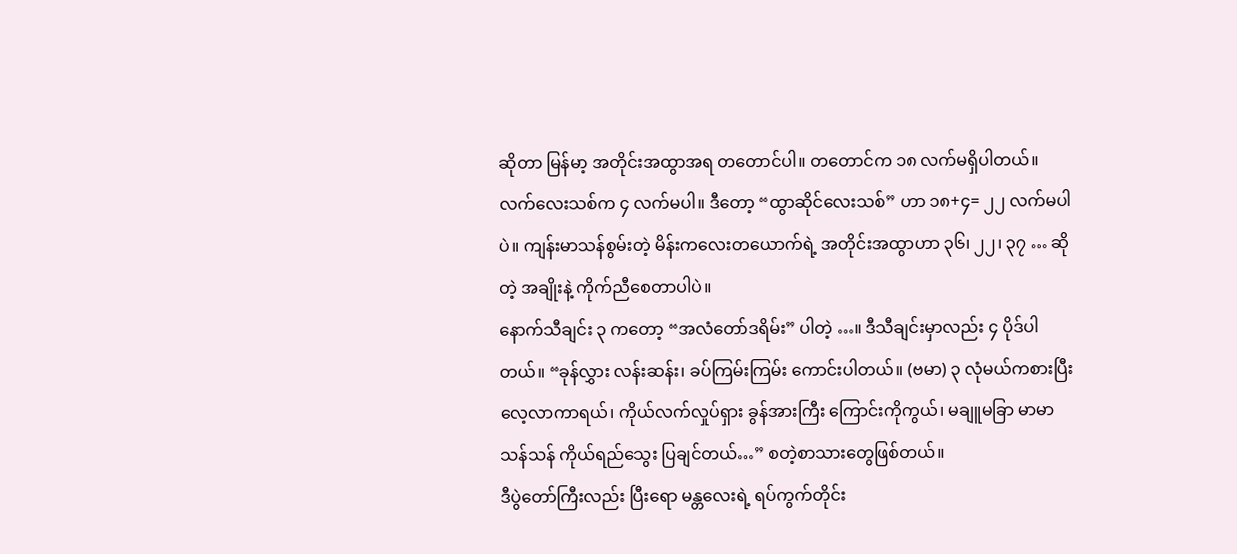ဆိုတာ မြန်မာ့ အတိုင်းအထွာအရ တတောင်ပါ။ တတောင်က ၁၈ လက်မရှိပါတယ်။ လက်လေးသစ်က ၄ လက်မပါ။ ဒီတော့ “ထွာဆိုင်လေးသစ်” ဟာ ၁၈+၄= ၂၂ လက်မပါပဲ။ ကျန်းမာသန်စွမ်းတဲ့ မိန်းကလေးတယောက်ရဲ့ အတိုင်းအထွာဟာ ၃၆၊ ၂၂၊ ၃၇ … ဆိုတဲ့ အချိုးနဲ့ ကိုက်ညီစေတာပါပဲ။
နောက်သီချင်း ၃ ကတော့ “အလံတော်ဒရိမ်း” ပါတဲ့ …။ ဒီသီချင်းမှာလည်း ၄ ပိုဒ်ပါတယ်။ “ခုန်လွှား လန်းဆန်း၊ ခပ်ကြမ်းကြမ်း ကောင်းပါတယ်။ (ဗမာ) ၃ လုံမယ်ကစားပြီး လေ့လာကာရယ်၊ ကိုယ်လက်လှုပ်ရှား ခွန်အားကြီး ကြောင်းကိုကွယ်၊ မချူမခြာ မာမာသန်သန် ကိုယ်ရည်သွေး ပြချင်တယ်…” စတဲ့စာသားတွေဖြစ်တယ်။
ဒီပွဲတော်ကြီးလည်း ပြီးရော မန္တလေးရဲ့ ရပ်ကွက်တိုင်း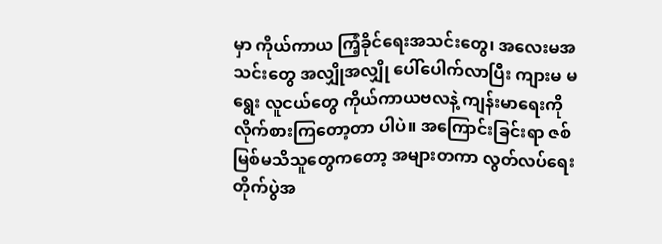မှာ ကိုယ်ကာယ ကြံ့ခိုင်ရေးအသင်းတွေ၊ အလေးမအသင်းတွေ အလျှိုအလျှို ပေါ်ပေါက်လာပြီး ကျားမ မရွေး လူငယ်တွေ ကိုယ်ကာယဗလနဲ့ ကျန်းမာရေးကို လိုက်စားကြတော့တာ ပါပဲ။ အကြောင်းခြင်းရာ ဇစ်မြစ်မသိသူတွေကတော့ အများတကာ လွတ်လပ်ရေး တိုက်ပွဲအ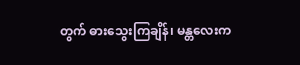တွက် ဓားသွေးကြချိန်၊ မန္တလေးက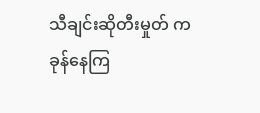သီချင်းဆိုတီးမှုတ် ကခုန်နေကြ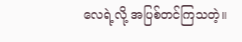လေရဲ့လို့ အပြစ်တင်ကြသတဲ့။